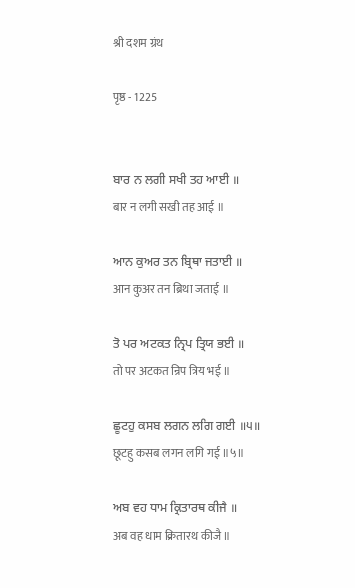श्री दशम ग्रंथ

पृष्ठ - 1225


ਬਾਰ ਨ ਲਗੀ ਸਖੀ ਤਹ ਆਈ ॥
बार न लगी सखी तह आई ॥

ਆਨ ਕੁਅਰ ਤਨ ਬ੍ਰਿਥਾ ਜਤਾਈ ॥
आन कुअर तन ब्रिथा जताई ॥

ਤੋ ਪਰ ਅਟਕਤ ਨ੍ਰਿਪ ਤ੍ਰਿਯ ਭਈ ॥
तो पर अटकत न्रिप त्रिय भई ॥

ਛੂਟਹੁ ਕਸਬ ਲਗਨ ਲਗਿ ਗਈ ॥੫॥
छूटहु कसब लगन लगि गई ॥५॥

ਅਬ ਵਹ ਧਾਮ ਕ੍ਰਿਤਾਰਥ ਕੀਜੈ ॥
अब वह धाम क्रितारथ कीजै ॥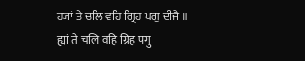ਹ੍ਯਾਂ ਤੇ ਚਲਿ ਵਹਿ ਗ੍ਰਿਹ ਪਗੁ ਦੀਜੈ ॥
ह्यां ते चलि वहि ग्रिह पगु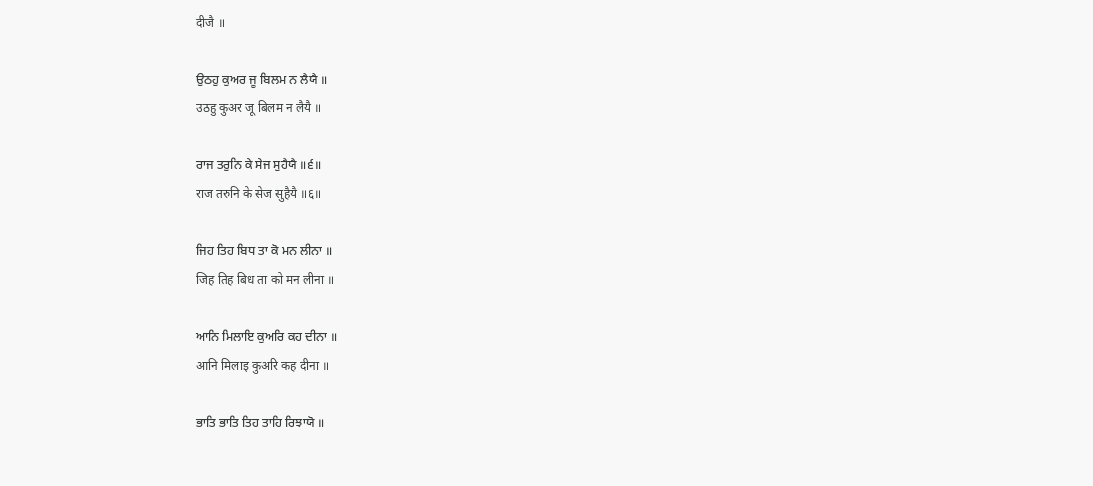दीजै ॥

ਉਠਹੁ ਕੁਅਰ ਜੂ ਬਿਲਮ ਨ ਲੈਯੈ ॥
उठहु कुअर जू बिलम न लैयै ॥

ਰਾਜ ਤਰੁਨਿ ਕੇ ਸੇਜ ਸੁਹੈਯੈ ॥੬॥
राज तरुनि के सेज सुहैयै ॥६॥

ਜਿਹ ਤਿਹ ਬਿਧ ਤਾ ਕੋ ਮਨ ਲੀਨਾ ॥
जिह तिह बिध ता को मन लीना ॥

ਆਨਿ ਮਿਲਾਇ ਕੁਅਰਿ ਕਹ ਦੀਨਾ ॥
आनि मिलाइ कुअरि कह दीना ॥

ਭਾਤਿ ਭਾਤਿ ਤਿਹ ਤਾਹਿ ਰਿਝਾਯੋ ॥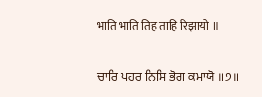भाति भाति तिह ताहि रिझायो ॥

ਚਾਰਿ ਪਹਰ ਨਿਸਿ ਭੋਗ ਕਮਾਯੋ ॥੭॥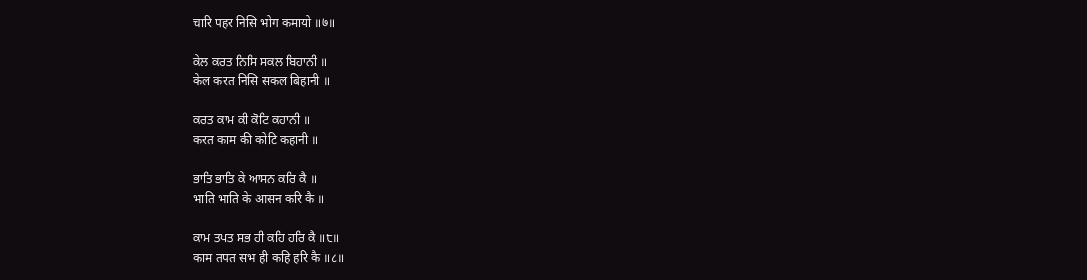चारि पहर निसि भोग कमायो ॥७॥

ਕੇਲ ਕਰਤ ਨਿਸਿ ਸਕਲ ਬਿਹਾਨੀ ॥
केल करत निसि सकल बिहानी ॥

ਕਰਤ ਕਾਮ ਕੀ ਕੋਟਿ ਕਹਾਨੀ ॥
करत काम की कोटि कहानी ॥

ਭਾਤਿ ਭਾਤਿ ਕੇ ਆਸਨ ਕਰਿ ਕੈ ॥
भाति भाति के आसन करि कै ॥

ਕਾਮ ਤਪਤ ਸਭ ਹੀ ਕਹਿ ਹਰਿ ਕੈ ॥੮॥
काम तपत सभ ही कहि हरि कै ॥८॥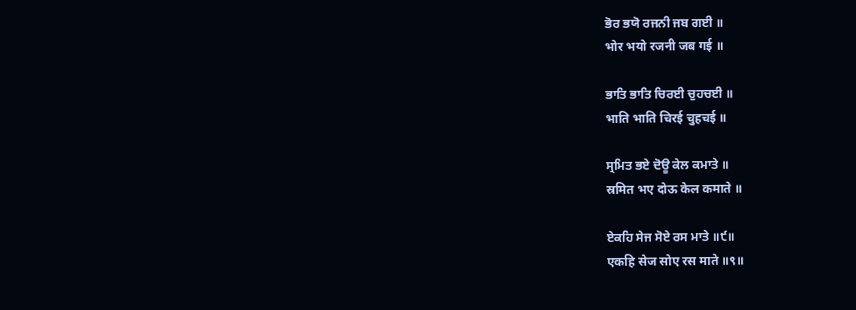ਭੋਰ ਭਯੋ ਰਜਨੀ ਜਬ ਗਈ ॥
भोर भयो रजनी जब गई ॥

ਭਾਤਿ ਭਾਤਿ ਚਿਰਈ ਚੁਹਚਈ ॥
भाति भाति चिरई चुहचई ॥

ਸ੍ਰਮਿਤ ਭਏ ਦੋਊ ਕੇਲ ਕਮਾਤੇ ॥
स्रमित भए दोऊ केल कमाते ॥

ਏਕਹਿ ਸੇਜ ਸੋਏ ਰਸ ਮਾਤੇ ॥੯॥
एकहि सेज सोए रस माते ॥९॥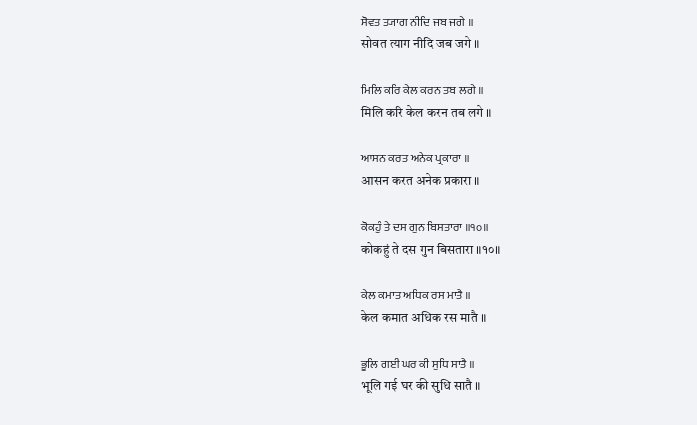ਸੋਵਤ ਤ੍ਯਾਗ ਨੀਦਿ ਜਬ ਜਗੇ ॥
सोवत त्याग नीदि जब जगे ॥

ਮਿਲਿ ਕਰਿ ਕੇਲ ਕਰਨ ਤਬ ਲਗੇ ॥
मिलि करि केल करन तब लगे ॥

ਆਸਨ ਕਰਤ ਅਨੇਕ ਪ੍ਰਕਾਰਾ ॥
आसन करत अनेक प्रकारा ॥

ਕੋਕਹੁੰ ਤੇ ਦਸ ਗੁਨ ਬਿਸਤਾਰਾ ॥੧੦॥
कोकहुं ते दस गुन बिसतारा ॥१०॥

ਕੇਲ ਕਮਾਤ ਅਧਿਕ ਰਸ ਮਾਤੈ ॥
केल कमात अधिक रस मातै ॥

ਭੂਲਿ ਗਈ ਘਰ ਕੀ ਸੁਧਿ ਸਾਤੈ ॥
भूलि गई घर की सुधि सातै ॥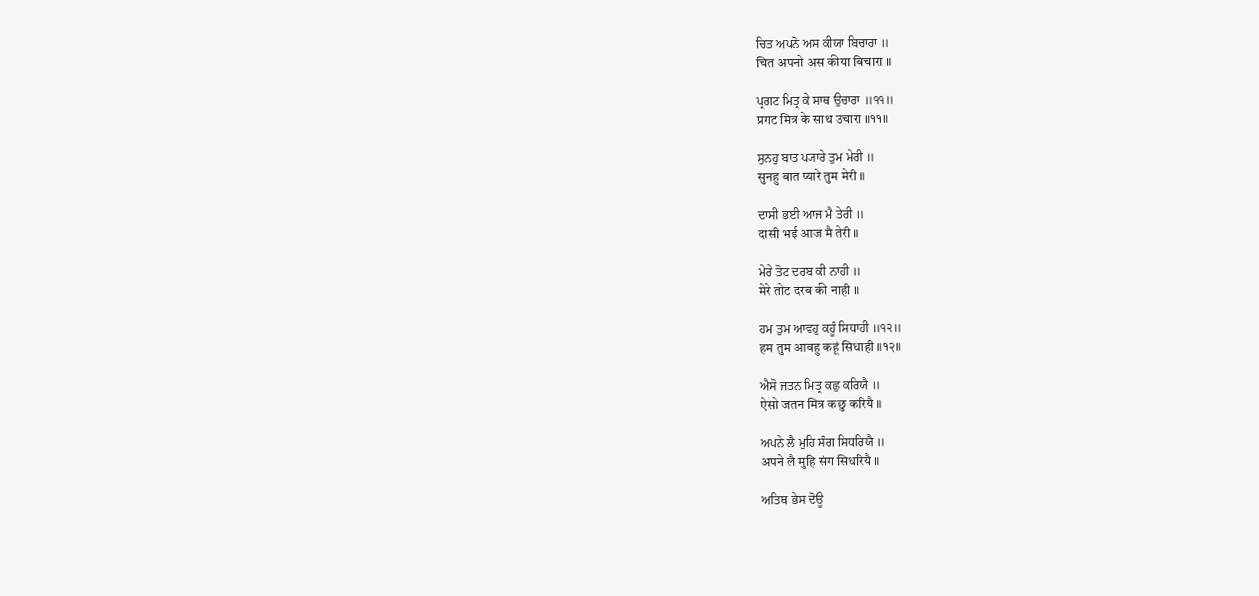ਚਿਤ ਅਪਨੋ ਅਸ ਕੀਯਾ ਬਿਚਾਰਾ ॥
चित अपनो अस कीया बिचारा ॥

ਪ੍ਰਗਟ ਮਿਤ੍ਰ ਕੇ ਸਾਥ ਉਚਾਰਾ ॥੧੧॥
प्रगट मित्र के साथ उचारा ॥११॥

ਸੁਨਹੁ ਬਾਤ ਪ੍ਯਾਰੇ ਤੁਮ ਮੇਰੀ ॥
सुनहु बात प्यारे तुम मेरी ॥

ਦਾਸੀ ਭਈ ਆਜ ਮੈ ਤੇਰੀ ॥
दासी भई आज मै तेरी ॥

ਮੇਰੇ ਤੋਟ ਦਰਬ ਕੀ ਨਾਹੀ ॥
मेरे तोट दरब की नाही ॥

ਹਮ ਤੁਮ ਆਵਹੁ ਕਹੂੰ ਸਿਧਾਹੀ ॥੧੨॥
हम तुम आवहु कहूं सिधाही ॥१२॥

ਐਸੋ ਜਤਨ ਮਿਤ੍ਰ ਕਛੁ ਕਰਿਯੈ ॥
ऐसो जतन मित्र कछु करियै ॥

ਅਪਨੇ ਲੈ ਮੁਹਿ ਸੰਗ ਸਿਧਰਿਯੈ ॥
अपने लै मुहि संग सिधरियै ॥

ਅਤਿਥ ਭੇਸ ਦੋਊ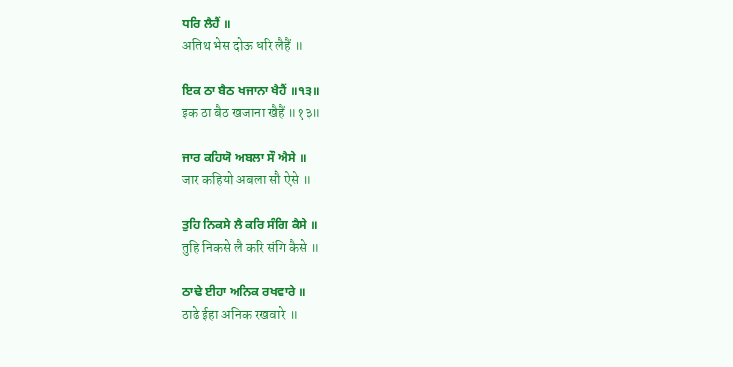ਧਰਿ ਲੈਹੈਂ ॥
अतिथ भेस दोऊ धरि लैहैं ॥

ਇਕ ਠਾ ਬੈਠ ਖਜਾਨਾ ਖੈਹੈਂ ॥੧੩॥
इक ठा बैठ खजाना खैहैं ॥१३॥

ਜਾਰ ਕਹਿਯੋ ਅਬਲਾ ਸੌ ਐਸੇ ॥
जार कहियो अबला सौ ऐसे ॥

ਤੁਹਿ ਨਿਕਸੇ ਲੈ ਕਰਿ ਸੰਗਿ ਕੈਸੇ ॥
तुहि निकसे लै करि संगि कैसे ॥

ਠਾਢੇ ਈਹਾ ਅਨਿਕ ਰਖਵਾਰੇ ॥
ठाढे ईहा अनिक रखवारे ॥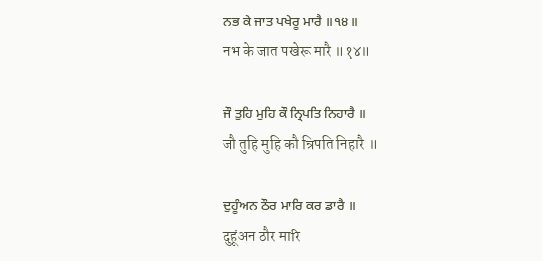ਨਭ ਕੇ ਜਾਤ ਪਖੇਰੂ ਮਾਰੈ ॥੧੪॥
नभ के जात पखेरू मारै ॥१४॥

ਜੌ ਤੁਹਿ ਮੁਹਿ ਕੌ ਨ੍ਰਿਪਤਿ ਨਿਹਾਰੈ ॥
जौ तुहि मुहि कौ न्रिपति निहारै ॥

ਦੁਹੂੰਅਨ ਠੌਰ ਮਾਰਿ ਕਰ ਡਾਰੈ ॥
दुहूंअन ठौर मारि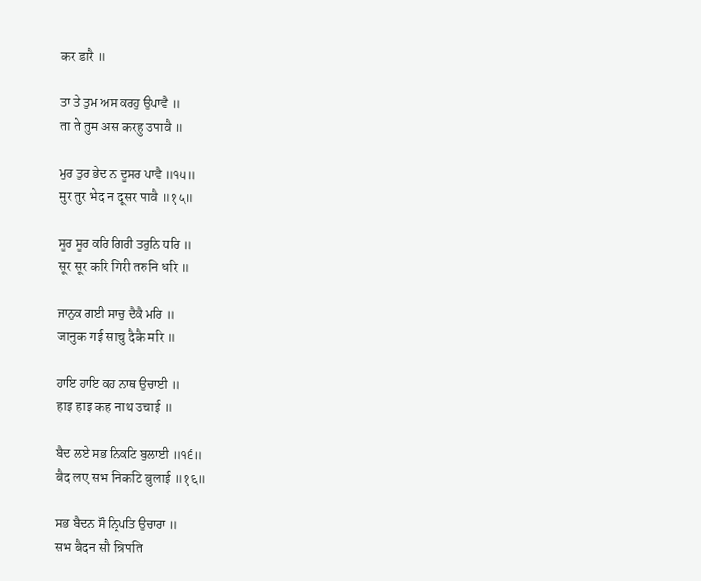कर डारै ॥

ਤਾ ਤੇ ਤੁਮ ਅਸ ਕਰਹੁ ਉਪਾਵੈ ॥
ता ते तुम अस करहु उपावै ॥

ਮੁਰ ਤੁਰ ਭੇਦ ਨ ਦੂਸਰ ਪਾਵੈ ॥੧੫॥
मुर तुर भेद न दूसर पावै ॥१५॥

ਸੂਰ ਸੂਰ ਕਰਿ ਗਿਰੀ ਤਰੁਨਿ ਧਰਿ ॥
सूर सूर करि गिरी तरुनि धरि ॥

ਜਾਨੁਕ ਗਈ ਸਾਚੁ ਦੈਕੈ ਮਰਿ ॥
जानुक गई साचु दैकै मरि ॥

ਹਾਇ ਹਾਇ ਕਹ ਨਾਥ ਉਚਾਈ ॥
हाइ हाइ कह नाथ उचाई ॥

ਬੈਦ ਲਏ ਸਭ ਨਿਕਟਿ ਬੁਲਾਈ ॥੧੬॥
बैद लए सभ निकटि बुलाई ॥१६॥

ਸਭ ਬੈਦਨ ਸੌ ਨ੍ਰਿਪਤਿ ਉਚਾਰਾ ॥
सभ बैदन सौ न्रिपति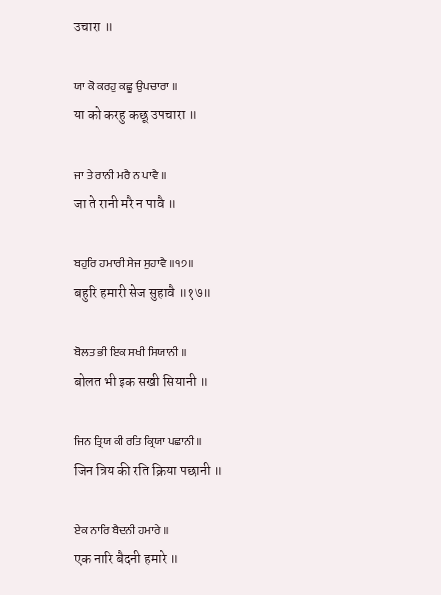उचारा ॥

ਯਾ ਕੋ ਕਰਹੁ ਕਛੂ ਉਪਚਾਰਾ ॥
या को करहु कछू उपचारा ॥

ਜਾ ਤੇ ਰਾਨੀ ਮਰੈ ਨ ਪਾਵੈ ॥
जा ते रानी मरै न पावै ॥

ਬਹੁਰਿ ਹਮਾਰੀ ਸੇਜ ਸੁਹਾਵੈ ॥੧੭॥
बहुरि हमारी सेज सुहावै ॥१७॥

ਬੋਲਤ ਭੀ ਇਕ ਸਖੀ ਸਿਯਾਨੀ ॥
बोलत भी इक सखी सियानी ॥

ਜਿਨ ਤ੍ਰਿਯ ਕੀ ਰਤਿ ਕ੍ਰਿਯਾ ਪਛਾਨੀ ॥
जिन त्रिय की रति क्रिया पछानी ॥

ਏਕ ਨਾਰਿ ਬੈਦਨੀ ਹਮਾਰੇ ॥
एक नारि बैदनी हमारे ॥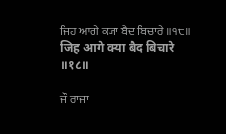ਜਿਹ ਆਗੇ ਕ੍ਯਾ ਬੈਦ ਬਿਚਾਰੇ ॥੧੮॥
जिह आगे क्या बैद बिचारे ॥१८॥

ਜੌ ਰਾਜਾ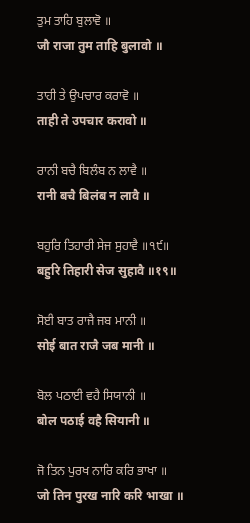ਤੁਮ ਤਾਹਿ ਬੁਲਾਵੋ ॥
जौ राजा तुम ताहि बुलावो ॥

ਤਾਹੀ ਤੇ ਉਪਚਾਰ ਕਰਾਵੋ ॥
ताही ते उपचार करावो ॥

ਰਾਨੀ ਬਚੈ ਬਿਲੰਬ ਨ ਲਾਵੈ ॥
रानी बचै बिलंब न लावै ॥

ਬਹੁਰਿ ਤਿਹਾਰੀ ਸੇਜ ਸੁਹਾਵੈ ॥੧੯॥
बहुरि तिहारी सेज सुहावै ॥१९॥

ਸੋਈ ਬਾਤ ਰਾਜੈ ਜਬ ਮਾਨੀ ॥
सोई बात राजै जब मानी ॥

ਬੋਲ ਪਠਾਈ ਵਹੈ ਸਿਯਾਨੀ ॥
बोल पठाई वहै सियानी ॥

ਜੋ ਤਿਨ ਪੁਰਖ ਨਾਰਿ ਕਰਿ ਭਾਖਾ ॥
जो तिन पुरख नारि करि भाखा ॥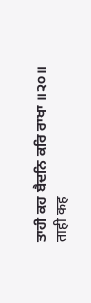ਤਾਹੀ ਕਹ ਬੈਦਨਿ ਕਰਿ ਰਾਖਾ ॥੨੦॥
ताही कह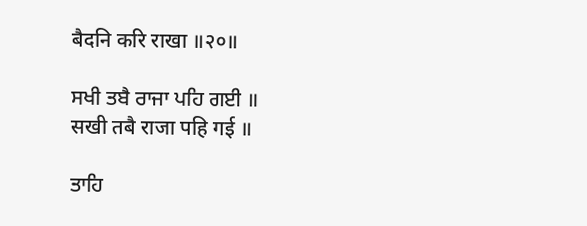बैदनि करि राखा ॥२०॥

ਸਖੀ ਤਬੈ ਰਾਜਾ ਪਹਿ ਗਈ ॥
सखी तबै राजा पहि गई ॥

ਤਾਹਿ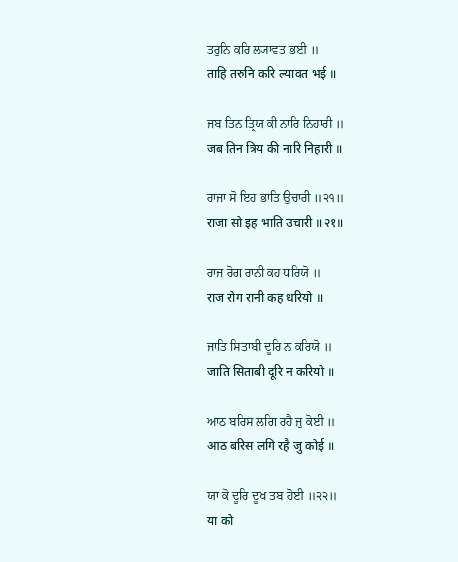ਤਰੁਨਿ ਕਰਿ ਲ੍ਯਾਵਤ ਭਈ ॥
ताहि तरुनि करि ल्यावत भई ॥

ਜਬ ਤਿਨ ਤ੍ਰਿਯ ਕੀ ਨਾਰਿ ਨਿਹਾਰੀ ॥
जब तिन त्रिय की नारि निहारी ॥

ਰਾਜਾ ਸੋ ਇਹ ਭਾਤਿ ਉਚਾਰੀ ॥੨੧॥
राजा सो इह भाति उचारी ॥२१॥

ਰਾਜ ਰੋਗ ਰਾਨੀ ਕਹ ਧਰਿਯੋ ॥
राज रोग रानी कह धरियो ॥

ਜਾਤਿ ਸਿਤਾਬੀ ਦੂਰਿ ਨ ਕਰਿਯੋ ॥
जाति सिताबी दूरि न करियो ॥

ਆਠ ਬਰਿਸ ਲਗਿ ਰਹੈ ਜੁ ਕੋਈ ॥
आठ बरिस लगि रहै जु कोई ॥

ਯਾ ਕੋ ਦੂਰਿ ਦੂਖ ਤਬ ਹੋਈ ॥੨੨॥
या को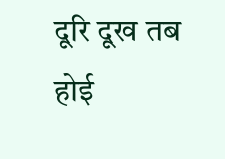दूरि दूख तब होई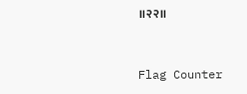॥२२॥


Flag Counter